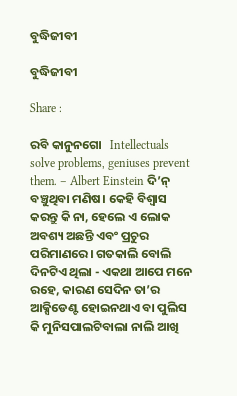ବୁଦ୍ଧିଜୀବୀ

ବୁଦ୍ଧିଜୀବୀ

Share :

ରବି କାନୁନଗୋ   Intellectuals solve problems, geniuses prevent them. – Albert Einstein ଦି’ନ‌୍ ବଞ୍ଚୁଥିବା ମଣିଷ। କେହି ବିଶ୍ୱାସ କରନ୍ତୁ କି ନା, ହେଲେ ଏ ଲୋକ ଅବଶ୍ୟ ଅଛନ୍ତି ଏବଂ ପ୍ରଚୁର ପରିମାଣରେ। ଗତକାଲି ବୋଲି ଦିନଟିଏ ଥିଲା - ଏକଥା ଆପେ ମନେ ରହେ, କାରଣ ସେଦିନ ତା’ର ଆକ୍ସିଡେଣ୍ଟ ହୋଇନଥାଏ ବା ପୁଲିସ କି ମୁନିସପାଲଟିବାଲା ନାଲି ଆଖି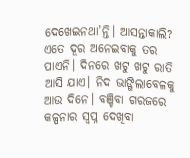ଦେଖେଇନଥା’ନ୍ତି। ଆସନ୍ତାକାଲି? ଏତେ ଦୂର ଅନେଇବାକୁ ତର ପାଏନି। ଦିନରେ ଖଟୁ ଖଟୁ ରାତି ଆସି ଯାଏ। ନିଦ ଭାଙ୍ଗିଲାବେଳକୁ ଆଉ ଦିନେ। ବଞ୍ଚିବା ଗରଜରେ କଳ୍ପନାର ସ୍ୱପ୍ନ ଦେଖିବା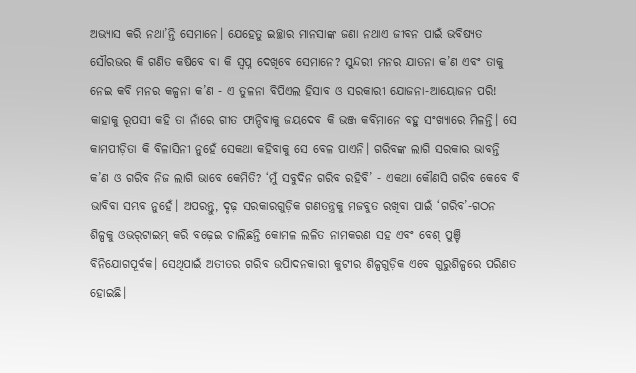ଅଭ୍ୟାସ କରି ନଥା’ନ୍ତି ସେମାନେ। ଯେହେତୁ ଇଚ୍ଛାର ମାନସାଙ୍କ ଜଣା ନଥାଏ ଜୀବନ ପାଇଁ ଭବିଷ୍ୟତ ସୌରଭର କି ଗଣିତ କଷିବେ ବା କି ସ୍ୱପ୍ନ ଦେଖିବେ ସେମାନେ? ସୁନ୍ଦରୀ ମନର ଯାତନା କ’ଣ ଏବଂ ତାକୁ ନେଇ କବି ମନର କଳ୍ପନା କ’ଣ - ଏ ତୁଳନା ବିପିଏଲ ହିସାବ ଓ ସରକାରୀ ଯୋଜନା-ଆୟୋଜନ ପରି! କାହାକୁ ରୂପସୀ କହି ତା ନାଁରେ ଗୀତ ଫାନ୍ଦିବାକୁ ଜୟଦେବ କି ଭଞ୍ଜ କବିମାନେ ବହୁ ସଂଖ୍ୟାରେ ମିଳନ୍ତି। ସେ କାମପୀଡ଼ିତା କି ବିଳାସିନୀ ନୁହେଁ ସେକଥା କହିବାକୁ ସେ ବେଳ ପାଏନି। ଗରିବଙ୍କ ଲାଗି ସରକାର ଭାବନ୍ତି କ’ଣ ଓ ଗରିବ ନିଜ ଲାଗି ଭାବେ କେମିତି? ‘ମୁଁ ସବୁଦିନ ଗରିବ ରହିବି’ - ଏକଥା କୌଣସି ଗରିବ କେବେ ବି ଭାବିବା ସମ୍ଭବ ନୁହେଁ। ଅପରନ୍ତୁ, ଦୃଢ଼ ସରକାରଗୁଡ଼ିକ ଗଣତନ୍ତ୍ରକୁ ମଜବୁତ ରଖିବା ପାଇଁ ‘ଗରିବ’-ଗଠନ ଶିଳ୍ପକୁ ଓଭର‌୍‍ଟାଇମ‌୍‍ କରି ବଢ଼େଇ ଚାଲିଛନ୍ତି କୋମଳ ଲଳିତ ନାମକରଣ ସହ ଏବଂ ବେଶ‌୍‍ ପୁଞ୍ଚି ବିନିଯୋଗପୂର୍ବକ। ସେଥିପାଇଁ ଅତୀତର ଗରିବ ଉପିାଦନକାରୀ କୁଟୀର ଶିଳ୍ପଗୁଡ଼ିକ ଏବେ ଗୁରୁଶିଳ୍ପରେ ପରିଣତ ହୋଇଛି।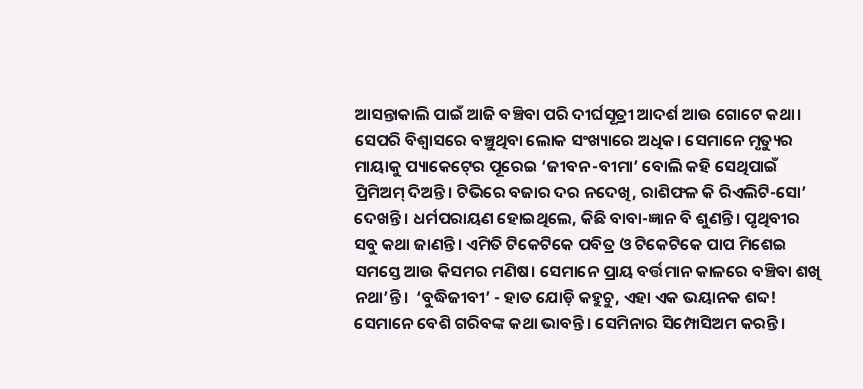ଆସନ୍ତାକାଲି ପାଇଁ ଆଜି ବଞ୍ଚିବା ପରି ଦୀର୍ଘସୂତ୍ରୀ ଆଦର୍ଶ ଆଉ ଗୋଟେ କଥା। ସେପରି ବିଶ୍ୱାସରେ ବଞ୍ଚୁଥିବା ଲୋକ ସଂଖ୍ୟାରେ ଅଧିକ। ସେମାନେ ମୃତ୍ୟୁର ମାୟାକୁ ପ୍ୟାକେଟ‌୍‍ରେ ପୂରେଇ ‘ଜୀବନ-ବୀମା’ ବୋଲି କହି ସେଥିପାଇଁ ପ୍ରିମିଅମ‌୍‍ ଦିଅନ୍ତି। ଟିଭିରେ ବଜାର ଦର ନଦେଖି, ରାଶିଫଳ କି ରିଏଲିଟି-ସୋ’ ଦେଖନ୍ତି। ଧର୍ମପରାୟଣ ହୋଇଥିଲେ, କିଛି ବାବା-ଜ୍ଞାନ ବି ଶୁଣନ୍ତି। ପୃଥିବୀର ସବୁ କଥା ଜାଣନ୍ତି। ଏମିତି ଟିକେଟିକେ ପବିତ୍ର ଓ ଟିକେଟିକେ ପାପ ମିଶେଇ ସମସ୍ତେ ଆଉ କିସମର ମଣିଷ। ସେମାନେ ପ୍ରାୟ ବର୍ତ୍ତମାନ କାଳରେ ବଞ୍ଚିବା ଶଖି ନଥା’ନ୍ତି।  ‘ବୁଦ୍ଧିଜୀବୀ’ - ହାତ ଯୋଡ଼ି କହୁଚୁ, ଏହା ଏକ ଭୟାନକ ଶବ୍ଦ! ସେମାନେ ବେଶି ଗରିବଙ୍କ କଥା ଭାବନ୍ତି। ସେମିନାର ସିମ୍ପୋସିଅମ କରନ୍ତି।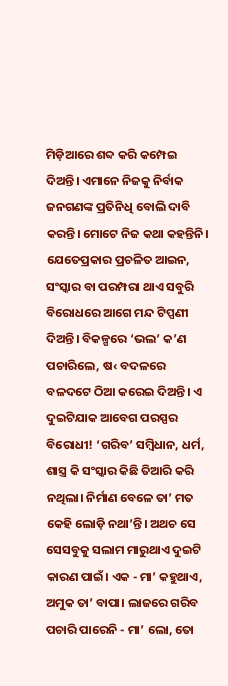ମିଡ଼ିଆରେ ଶବ୍ଦ କରି କମ୍ପେଇ ଦିଅନ୍ତି। ଏମାନେ ନିଜକୁ ନିର୍ବାକ ଜନଗଣଙ୍କ ପ୍ରତିନିଧି ବୋଲି ଦାବି କରନ୍ତି। ମୋଟେ ନିଜ କଥା କହନ୍ତିନି। ଯେତେପ୍ରକାର ପ୍ରଚଳିତ ଆଇନ, ସଂସ୍କାର ବା ପରମ୍ପରା ଥାଏ ସବୁରି ବିରୋଧରେ ଆଗେ ମନ୍ଦ ଟିପ୍ପଣୀ ଦିଅନ୍ତି। ବିକଳ୍ପରେ ‘ଭଲ’ କ’ଣ ପଚାରିଲେ, ଷ‹ ବଦଳରେ ବଳଦଟେ ଠିଆ କରେଇ ଦିଅନ୍ତି। ଏ ଦୁଇଟିଯାକ ଆବେଗ ପରସ୍ପର ବିରୋଧୀ! ‘ଗରିବ’ ସମ୍ୱିଧାନ, ଧର୍ମ, ଶାସ୍ତ୍ର କି ସଂସ୍କାର କିଛି ତିଆରି କରି ନଥିଲା। ନିର୍ମାଣ ବେଳେ ତା’ ମତ କେହି ଲୋଡ଼ି ନଥା’ନ୍ତି। ଅଥଚ ସେ ସେସବୁକୁ ସଲାମ ମାରୁଥାଏ ଦୁଇଟି କାରଣ ପାଇଁ। ଏକ - ମା’ କହୁଥାଏ, ଅମୁକ ତା’ ବାପା। ଲାଜରେ ଗରିବ ପଚାରି ପାରେନି - ମା’ ଲୋ, ତୋ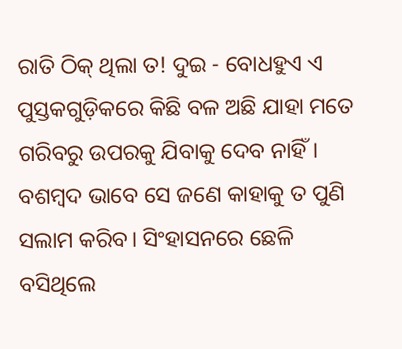ରାତି ଠିକ‌୍‍ ଥିଲା ତ! ଦୁଇ - ବୋଧହୁଏ ଏ ପୁସ୍ତକଗୁଡ଼ିକରେ କିଛି ବଳ ଅଛି ଯାହା ମତେ ଗରିବରୁ ଉପରକୁ ଯିବାକୁ ଦେବ ନାହିଁ। ବଶମ୍ୱଦ ଭାବେ ସେ ଜଣେ କାହାକୁ ତ ପୁଣି ସଲାମ କରିବ। ସିଂହାସନରେ ଛେଳି ବସିଥିଲେ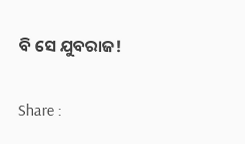ବି ସେ ଯୁବରାଜ!

Share :